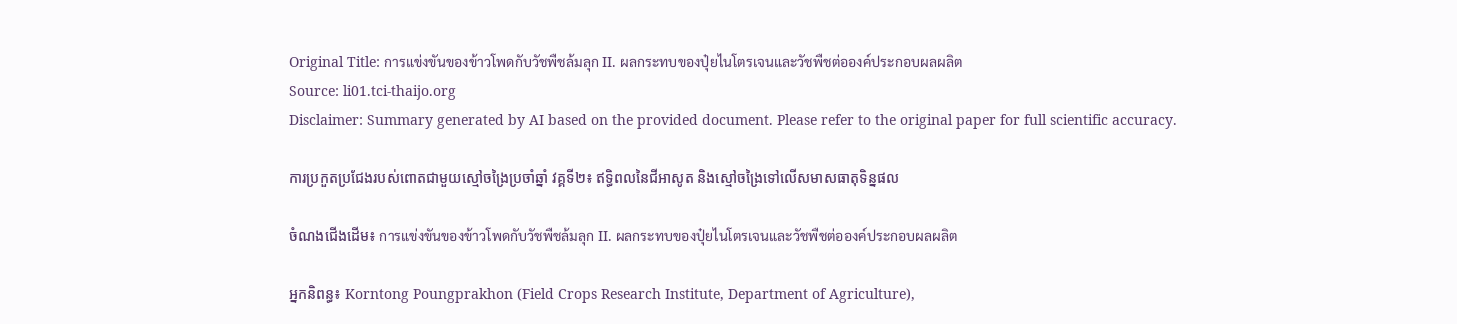Original Title: การแข่งขันของข้าวโพดกับวัชพืชล้มลุก II. ผลกระทบของปุ๋ยไนโตรเจนและวัชพืชต่อองค์ประกอบผลผลิต
Source: li01.tci-thaijo.org
Disclaimer: Summary generated by AI based on the provided document. Please refer to the original paper for full scientific accuracy.

ការប្រកួតប្រជែងរបស់ពោតជាមួយស្មៅចង្រៃប្រចាំឆ្នាំ វគ្គទី២៖ ឥទ្ធិពលនៃជីអាសូត និងស្មៅចង្រៃទៅលើសមាសធាតុទិន្នផល

ចំណងជើងដើម៖ การแข่งขันของข้าวโพดกับวัชพืชล้มลุก II. ผลกระทบของปุ๋ยไนโตรเจนและวัชพืชต่อองค์ประกอบผลผลิต

អ្នកនិពន្ធ៖ Korntong Poungprakhon (Field Crops Research Institute, Department of Agriculture),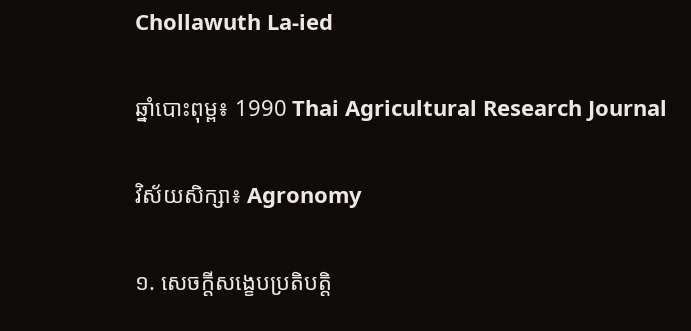Chollawuth La-ied

ឆ្នាំបោះពុម្ព៖ 1990 Thai Agricultural Research Journal

វិស័យសិក្សា៖ Agronomy

១. សេចក្តីសង្ខេបប្រតិបត្តិ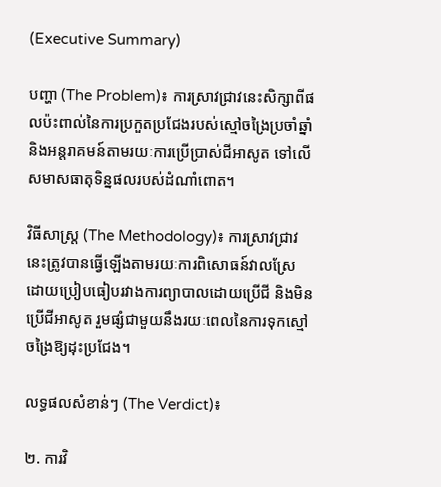(Executive Summary)

បញ្ហា (The Problem)៖ ការស្រាវជ្រាវនេះសិក្សាពីផលប៉ះពាល់នៃការប្រកួតប្រជែងរបស់ស្មៅចង្រៃប្រចាំឆ្នាំ និងអន្តរាគមន៍តាមរយៈការប្រើប្រាស់ជីអាសូត ទៅលើសមាសធាតុទិន្នផលរបស់ដំណាំពោត។

វិធីសាស្ត្រ (The Methodology)៖ ការស្រាវជ្រាវនេះត្រូវបានធ្វើឡើងតាមរយៈការពិសោធន៍វាលស្រែ ដោយប្រៀបធៀបរវាងការព្យាបាលដោយប្រើជី និងមិនប្រើជីអាសូត រួមផ្សំជាមួយនឹងរយៈពេលនៃការទុកស្មៅចង្រៃឱ្យដុះប្រជែង។

លទ្ធផលសំខាន់ៗ (The Verdict)៖

២. ការវិ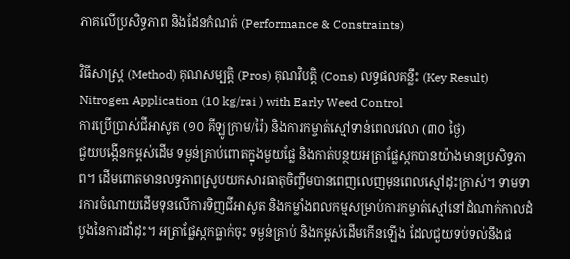ភាគលើប្រសិទ្ធភាព និងដែនកំណត់ (Performance & Constraints)

វិធីសាស្ត្រ (Method) គុណសម្បត្តិ (Pros) គុណវិបត្តិ (Cons) លទ្ធផលគន្លឹះ (Key Result)
Nitrogen Application (10 kg/rai ) with Early Weed Control
ការប្រើប្រាស់ជីអាសូត (១០ គីឡូក្រាម/រ៉ៃ) និងការកម្ចាត់ស្មៅទាន់ពេលវេលា (៣០ ថ្ងៃ)
ជួយបង្កើនកម្ពស់ដើម ទម្ងន់គ្រាប់ពោតក្នុងមួយផ្លែ និងកាត់បន្ថយអត្រាផ្លែស្កកបានយ៉ាងមានប្រសិទ្ធភាព។ ដើមពោតមានលទ្ធភាពស្រូបយកសារធាតុចិញ្ចឹមបានពេញលេញមុនពេលស្មៅដុះក្រាស់។ ទាមទារការចំណាយដើមទុនលើការទិញជីអាសូត និងកម្លាំងពលកម្មសម្រាប់ការកម្ចាត់ស្មៅនៅដំណាក់កាលដំបូងនៃការដាំដុះ។ អត្រាផ្លែស្កកធ្លាក់ចុះ ទម្ងន់គ្រាប់ និងកម្ពស់ដើមកើនឡើង ដែលជួយទប់ទល់នឹងផ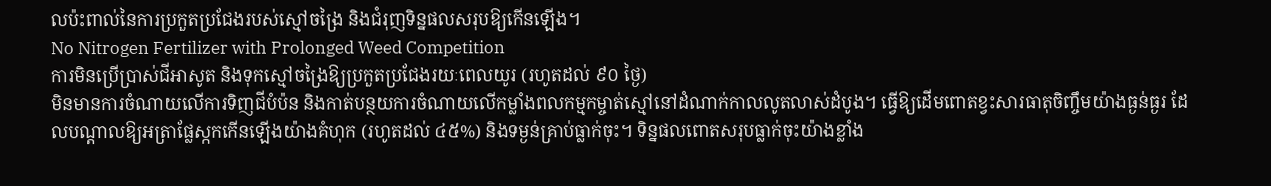លប៉ះពាល់នៃការប្រកួតប្រជែងរបស់ស្មៅចង្រៃ និងជំរុញទិន្នផលសរុបឱ្យកើនឡើង។
No Nitrogen Fertilizer with Prolonged Weed Competition
ការមិនប្រើប្រាស់ជីអាសូត និងទុកស្មៅចង្រៃឱ្យប្រកួតប្រជែងរយៈពេលយូរ (រហូតដល់ ៩០ ថ្ងៃ)
មិនមានការចំណាយលើការទិញជីបំប៉ន និងកាត់បន្ថយការចំណាយលើកម្លាំងពលកម្មកម្ចាត់ស្មៅនៅដំណាក់កាលលូតលាស់ដំបូង។ ធ្វើឱ្យដើមពោតខ្វះសារធាតុចិញ្ចឹមយ៉ាងធ្ងន់ធ្ងរ ដែលបណ្តាលឱ្យអត្រាផ្លែស្កកកើនឡើងយ៉ាងគំហុក (រហូតដល់ ៤៥%) និងទម្ងន់គ្រាប់ធ្លាក់ចុះ។ ទិន្នផលពោតសរុបធ្លាក់ចុះយ៉ាងខ្លាំង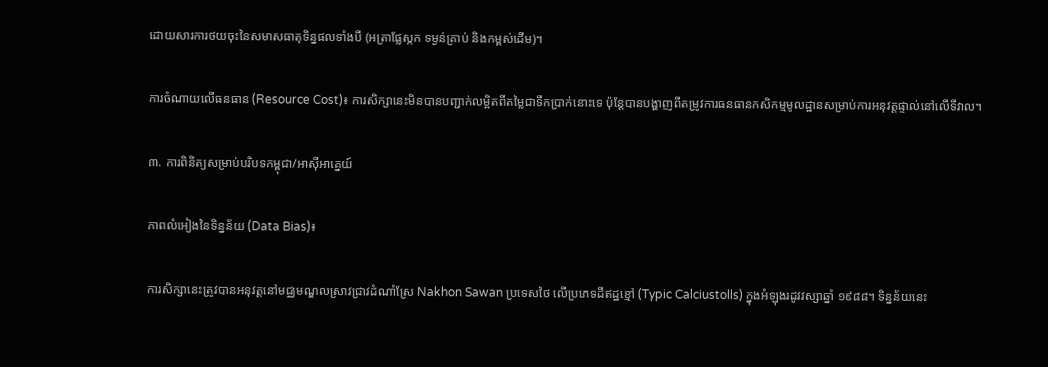ដោយសារការថយចុះនៃសមាសធាតុទិន្នផលទាំងបី (អត្រាផ្លែស្កក ទម្ងន់គ្រាប់ និងកម្ពស់ដើម)។

ការចំណាយលើធនធាន (Resource Cost)៖ ការសិក្សានេះមិនបានបញ្ជាក់លម្អិតពីតម្លៃជាទឹកប្រាក់នោះទេ ប៉ុន្តែបានបង្ហាញពីតម្រូវការធនធានកសិកម្មមូលដ្ឋានសម្រាប់ការអនុវត្តផ្ទាល់នៅលើទីវាល។

៣. ការពិនិត្យសម្រាប់បរិបទកម្ពុជា/អាស៊ីអាគ្នេយ៍

ភាពលំអៀងនៃទិន្នន័យ (Data Bias)៖

ការសិក្សានេះត្រូវបានអនុវត្តនៅមជ្ឈមណ្ឌលស្រាវជ្រាវដំណាំស្រែ Nakhon Sawan ប្រទេសថៃ លើប្រភេទដីឥដ្ឋខ្មៅ (Typic Calciustolls) ក្នុងអំឡុងរដូវវស្សាឆ្នាំ ១៩៨៨។ ទិន្នន័យនេះ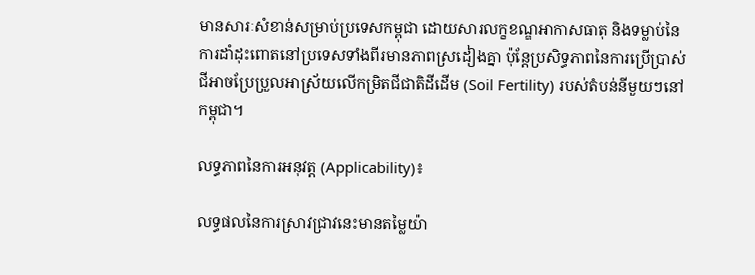មានសារៈសំខាន់សម្រាប់ប្រទេសកម្ពុជា ដោយសារលក្ខខណ្ឌអាកាសធាតុ និងទម្លាប់នៃការដាំដុះពោតនៅប្រទេសទាំងពីរមានភាពស្រដៀងគ្នា ប៉ុន្តែប្រសិទ្ធភាពនៃការប្រើប្រាស់ជីអាចប្រែប្រួលអាស្រ័យលើកម្រិតជីជាតិដីដើម (Soil Fertility) របស់តំបន់នីមួយៗនៅកម្ពុជា។

លទ្ធភាពនៃការអនុវត្ត (Applicability)៖

លទ្ធផលនៃការស្រាវជ្រាវនេះមានតម្លៃយ៉ា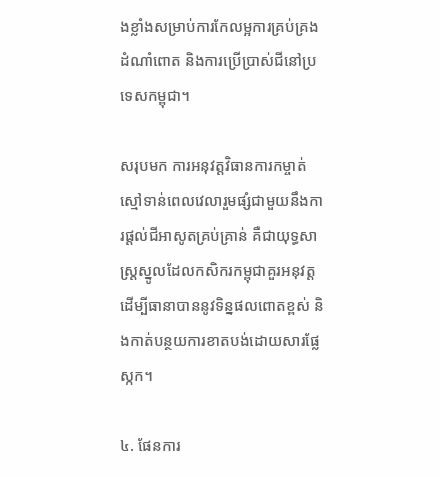ងខ្លាំងសម្រាប់ការកែលម្អការគ្រប់គ្រងដំណាំពោត និងការប្រើប្រាស់ជីនៅប្រទេសកម្ពុជា។

សរុបមក ការអនុវត្តវិធានការកម្ចាត់ស្មៅទាន់ពេលវេលារួមផ្សំជាមួយនឹងការផ្តល់ជីអាសូតគ្រប់គ្រាន់ គឺជាយុទ្ធសាស្ត្រស្នូលដែលកសិករកម្ពុជាគួរអនុវត្តដើម្បីធានាបាននូវទិន្នផលពោតខ្ពស់ និងកាត់បន្ថយការខាតបង់ដោយសារផ្លែស្កក។

៤. ផែនការ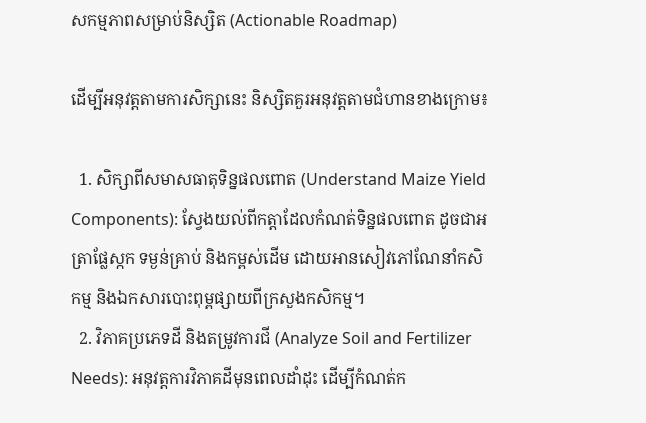សកម្មភាពសម្រាប់និស្សិត (Actionable Roadmap)

ដើម្បីអនុវត្តតាមការសិក្សានេះ និស្សិតគួរអនុវត្តតាមជំហានខាងក្រោម៖

  1. សិក្សាពីសមាសធាតុទិន្នផលពោត (Understand Maize Yield Components): ស្វែងយល់ពីកត្តាដែលកំណត់ទិន្នផលពោត ដូចជាអត្រាផ្លែស្កក ទម្ងន់គ្រាប់ និងកម្ពស់ដើម ដោយអានសៀវភៅណែនាំកសិកម្ម និងឯកសារបោះពុម្ពផ្សាយពីក្រសួងកសិកម្ម។
  2. វិភាគប្រភេទដី និងតម្រូវការជី (Analyze Soil and Fertilizer Needs): អនុវត្តការវិភាគដីមុនពេលដាំដុះ ដើម្បីកំណត់ក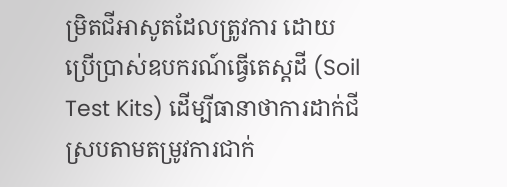ម្រិតជីអាសូតដែលត្រូវការ ដោយប្រើប្រាស់ឧបករណ៍ធ្វើតេស្តដី (Soil Test Kits) ដើម្បីធានាថាការដាក់ជីស្របតាមតម្រូវការជាក់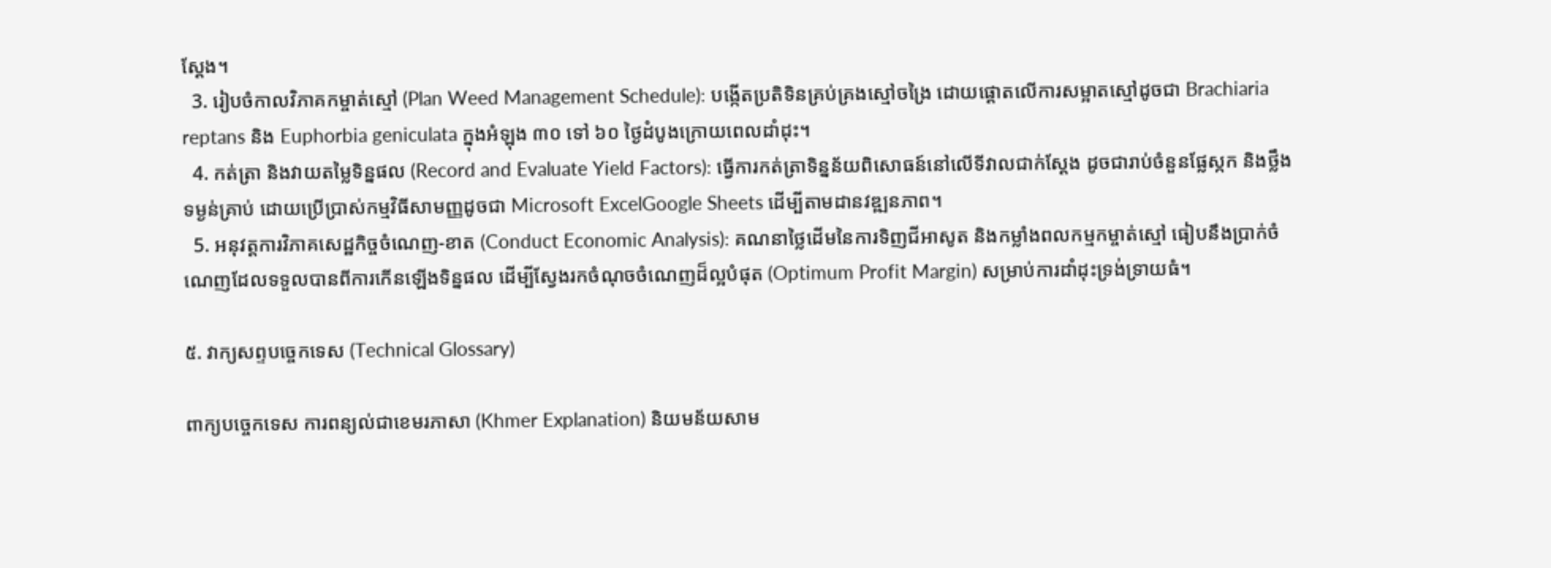ស្តែង។
  3. រៀបចំកាលវិភាគកម្ចាត់ស្មៅ (Plan Weed Management Schedule): បង្កើតប្រតិទិនគ្រប់គ្រងស្មៅចង្រៃ ដោយផ្តោតលើការសម្អាតស្មៅដូចជា Brachiaria reptans និង Euphorbia geniculata ក្នុងអំឡុង ៣០ ទៅ ៦០ ថ្ងៃដំបូងក្រោយពេលដាំដុះ។
  4. កត់ត្រា និងវាយតម្លៃទិន្នផល (Record and Evaluate Yield Factors): ធ្វើការកត់ត្រាទិន្នន័យពិសោធន៍នៅលើទីវាលជាក់ស្តែង ដូចជារាប់ចំនួនផ្លែស្កក និងថ្លឹងទម្ងន់គ្រាប់ ដោយប្រើប្រាស់កម្មវិធីសាមញ្ញដូចជា Microsoft ExcelGoogle Sheets ដើម្បីតាមដានវឌ្ឍនភាព។
  5. អនុវត្តការវិភាគសេដ្ឋកិច្ចចំណេញ-ខាត (Conduct Economic Analysis): គណនាថ្លៃដើមនៃការទិញជីអាសូត និងកម្លាំងពលកម្មកម្ចាត់ស្មៅ ធៀបនឹងប្រាក់ចំណេញដែលទទួលបានពីការកើនឡើងទិន្នផល ដើម្បីស្វែងរកចំណុចចំណេញដ៏ល្អបំផុត (Optimum Profit Margin) សម្រាប់ការដាំដុះទ្រង់ទ្រាយធំ។

៥. វាក្យសព្ទបច្ចេកទេស (Technical Glossary)

ពាក្យបច្ចេកទេស ការពន្យល់ជាខេមរភាសា (Khmer Explanation) និយមន័យសាម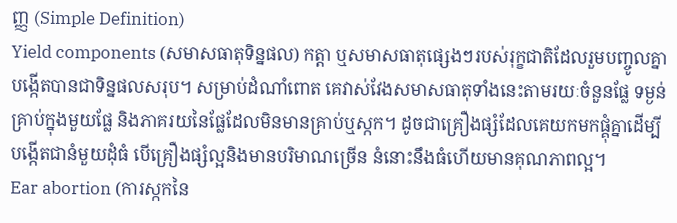ញ្ញ (Simple Definition)
Yield components (សមាសធាតុទិន្នផល) កត្តា ឬសមាសធាតុផ្សេងៗរបស់រុក្ខជាតិដែលរួមបញ្ចូលគ្នាបង្កើតបានជាទិន្នផលសរុប។ សម្រាប់ដំណាំពោត គេវាស់វែងសមាសធាតុទាំងនេះតាមរយៈចំនួនផ្លែ ទម្ងន់គ្រាប់ក្នុងមួយផ្លែ និងភាគរយនៃផ្លែដែលមិនមានគ្រាប់ឬស្កក។ ដូចជាគ្រឿងផ្សំដែលគេយកមកផ្គុំគ្នាដើម្បីបង្កើតជានំមួយដុំធំ បើគ្រឿងផ្សំល្អនិងមានបរិមាណច្រើន នំនោះនឹងធំហើយមានគុណភាពល្អ។
Ear abortion (ការស្កកនៃ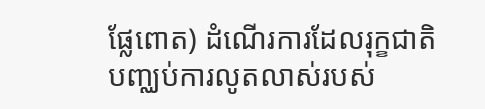ផ្លែពោត) ដំណើរការដែលរុក្ខជាតិបញ្ឈប់ការលូតលាស់របស់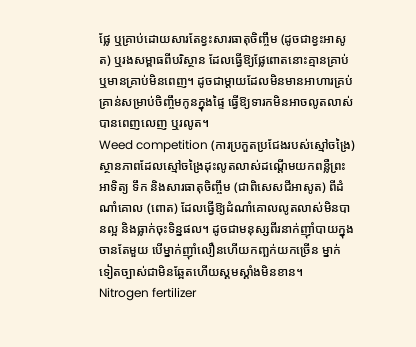ផ្លែ ឬគ្រាប់ដោយសារតែខ្វះសារធាតុចិញ្ចឹម (ដូចជាខ្វះអាសូត) ឬរងសម្ពាធពីបរិស្ថាន ដែលធ្វើឱ្យផ្លែពោតនោះគ្មានគ្រាប់ ឬមានគ្រាប់មិនពេញ។ ដូចជាម្តាយដែលមិនមានអាហារគ្រប់គ្រាន់សម្រាប់ចិញ្ចឹមកូនក្នុងផ្ទៃ ធ្វើឱ្យទារកមិនអាចលូតលាស់បានពេញលេញ ឬរលូត។
Weed competition (ការប្រកួតប្រជែងរបស់ស្មៅចង្រៃ) ស្ថានភាពដែលស្មៅចង្រៃដុះលូតលាស់ដណ្តើមយកពន្លឺព្រះអាទិត្យ ទឹក និងសារធាតុចិញ្ចឹម (ជាពិសេសជីអាសូត) ពីដំណាំគោល (ពោត) ដែលធ្វើឱ្យដំណាំគោលលូតលាស់មិនបានល្អ និងធ្លាក់ចុះទិន្នផល។ ដូចជាមនុស្សពីរនាក់ញ៉ាំបាយក្នុងចានតែមួយ បើម្នាក់ញ៉ាំលឿនហើយកញ្ឆក់យកច្រើន ម្នាក់ទៀតច្បាស់ជាមិនឆ្អែតហើយស្គមស្គាំងមិនខាន។
Nitrogen fertilizer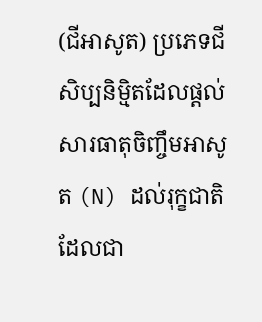(ជីអាសូត) ប្រភេទជីសិប្បនិម្មិតដែលផ្តល់សារធាតុចិញ្ចឹមអាសូត (N) ដល់រុក្ខជាតិ ដែលជា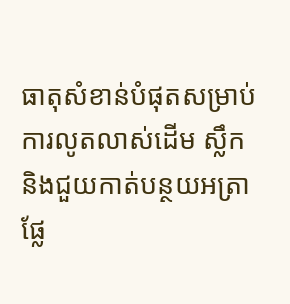ធាតុសំខាន់បំផុតសម្រាប់ការលូតលាស់ដើម ស្លឹក និងជួយកាត់បន្ថយអត្រាផ្លែ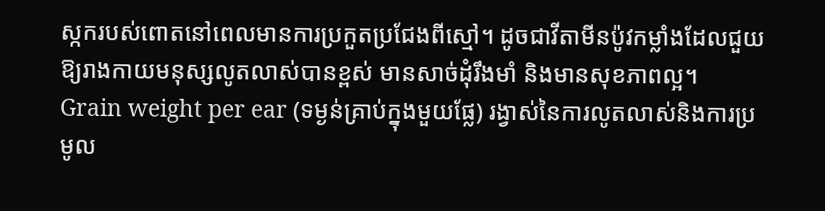ស្កករបស់ពោតនៅពេលមានការប្រកួតប្រជែងពីស្មៅ។ ដូចជាវីតាមីនប៉ូវកម្លាំងដែលជួយឱ្យរាងកាយមនុស្សលូតលាស់បានខ្ពស់ មានសាច់ដុំរឹងមាំ និងមានសុខភាពល្អ។
Grain weight per ear (ទម្ងន់គ្រាប់ក្នុងមួយផ្លែ) រង្វាស់នៃការលូតលាស់និងការប្រមូល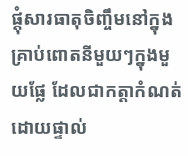ផ្តុំសារធាតុចិញ្ចឹមនៅក្នុងគ្រាប់ពោតនីមួយៗក្នុងមួយផ្លែ ដែលជាកត្តាកំណត់ដោយផ្ទាល់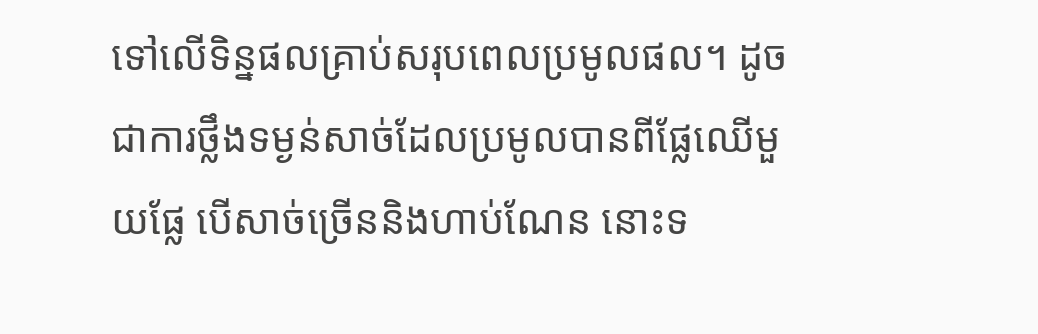ទៅលើទិន្នផលគ្រាប់សរុបពេលប្រមូលផល។ ដូចជាការថ្លឹងទម្ងន់សាច់ដែលប្រមូលបានពីផ្លែឈើមួយផ្លែ បើសាច់ច្រើននិងហាប់ណែន នោះទ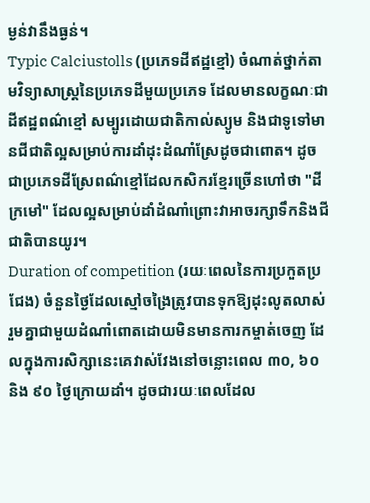ម្ងន់វានឹងធ្ងន់។
Typic Calciustolls (ប្រភេទដីឥដ្ឋខ្មៅ) ចំណាត់ថ្នាក់តាមវិទ្យាសាស្ត្រនៃប្រភេទដីមួយប្រភេទ ដែលមានលក្ខណៈជាដីឥដ្ឋពណ៌ខ្មៅ សម្បូរដោយជាតិកាល់ស្យូម និងជាទូទៅមានជីជាតិល្អសម្រាប់ការដាំដុះដំណាំស្រែដូចជាពោត។ ដូចជាប្រភេទដីស្រែពណ៌ខ្មៅដែលកសិករខ្មែរច្រើនហៅថា "ដីក្រមៅ" ដែលល្អសម្រាប់ដាំដំណាំព្រោះវាអាចរក្សាទឹកនិងជីជាតិបានយូរ។
Duration of competition (រយៈពេលនៃការប្រកួតប្រជែង) ចំនួនថ្ងៃដែលស្មៅចង្រៃត្រូវបានទុកឱ្យដុះលូតលាស់រួមគ្នាជាមួយដំណាំពោតដោយមិនមានការកម្ចាត់ចេញ ដែលក្នុងការសិក្សានេះគេវាស់វែងនៅចន្លោះពេល ៣០, ៦០ និង ៩០ ថ្ងៃក្រោយដាំ។ ដូចជារយៈពេលដែល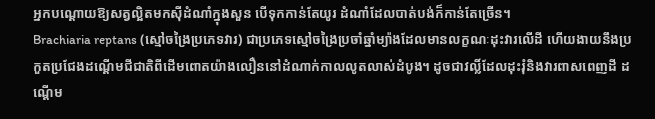អ្នកបណ្តោយឱ្យសត្វល្អិតមកស៊ីដំណាំក្នុងសួន បើទុកកាន់តែយូរ ដំណាំដែលបាត់បង់ក៏កាន់តែច្រើន។
Brachiaria reptans (ស្មៅចង្រៃប្រភេទវារ) ជាប្រភេទស្មៅចង្រៃប្រចាំឆ្នាំម្យ៉ាងដែលមានលក្ខណៈដុះវារលើដី ហើយងាយនឹងប្រកួតប្រជែងដណ្តើមជីជាតិពីដើមពោតយ៉ាងលឿននៅដំណាក់កាលលូតលាស់ដំបូង។ ដូចជាវល្លិ៍ដែលដុះរុំនិងវារពាសពេញដី ដណ្តើម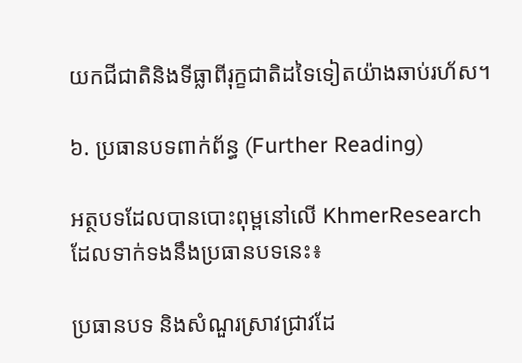យកជីជាតិនិងទីធ្លាពីរុក្ខជាតិដទៃទៀតយ៉ាងឆាប់រហ័ស។

៦. ប្រធានបទពាក់ព័ន្ធ (Further Reading)

អត្ថបទដែលបានបោះពុម្ពនៅលើ KhmerResearch ដែលទាក់ទងនឹងប្រធានបទនេះ៖

ប្រធានបទ និងសំណួរស្រាវជ្រាវដែ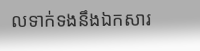លទាក់ទងនឹងឯកសារ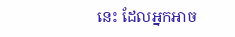នេះ ដែលអ្នកអាច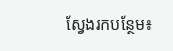ស្វែងរកបន្ថែម៖